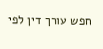חפש עורך דין לפי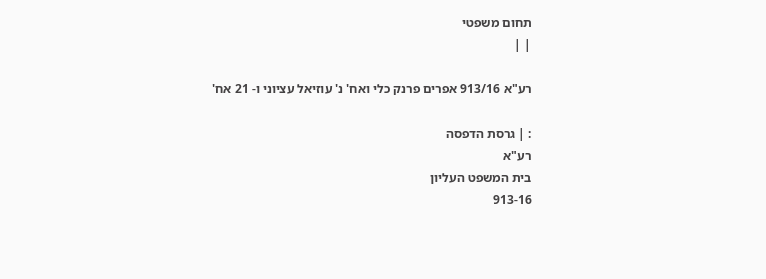תחום משפטי
| |

רע"א 913/16 אפרים פרנק כלי ואח' נ' עוזיאל עציוני ו- 21 אח'

: | גרסת הדפסה
רע"א
בית המשפט העליון
913-16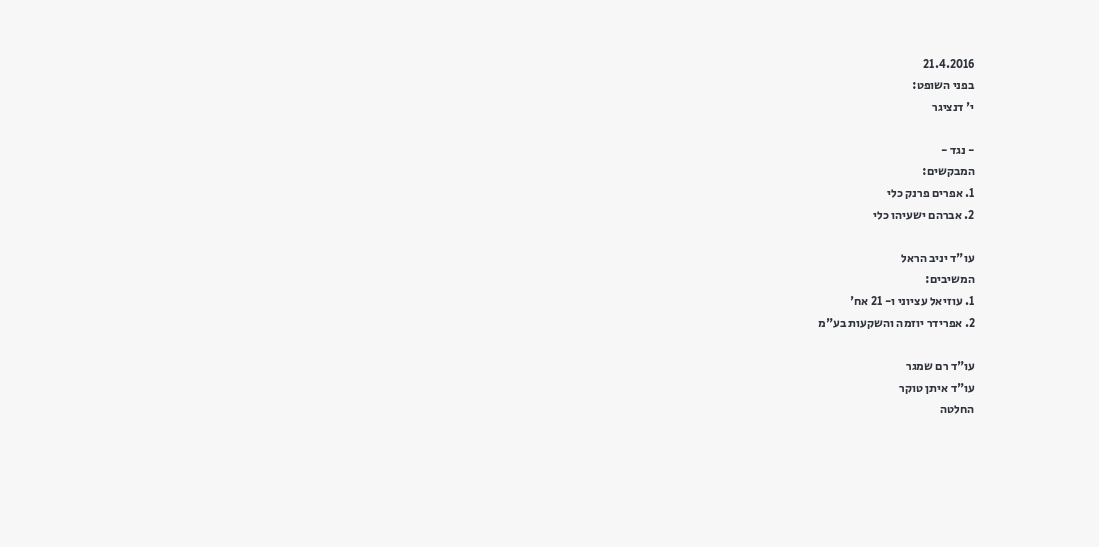21.4.2016
בפני השופט:
י' דנציגר

- נגד -
המבקשים:
1. אפרים פרנק כלי
2. אברהם ישעיהו כלי

עו"ד יניב הראל
המשיבים:
1. עוזיאל עציוני ו- 21 אח'
2. אפרידר יוזמה והשקעות בע"מ

עו"ד רם שמגר
עו"ד איתן טוקר
החלטה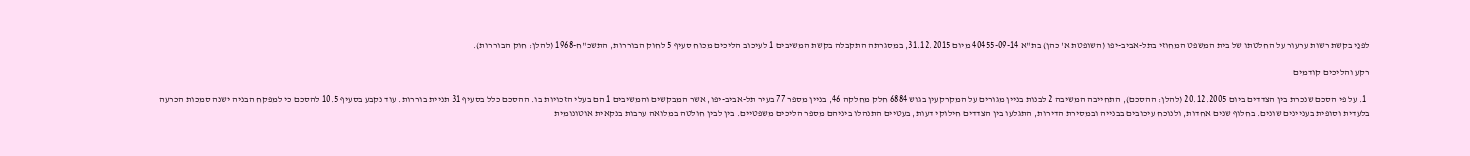לפנַי בקשת רשות ערעור על החלטתו של בית המשפט המחוזי בתל-אביב-יפו (השופטת א' כהן) בת"א 40455-09-14 מיום 31.12.2015, במסגרתה התקבלה בקשת המשיבים 1 לעיכוב הליכים מכוח סעיף 5 לחוק הבוררות, התשכ"ח-1968 (להלן: חוק הבוררות).

רקע והליכים קודמים

  1. על פי הסכם שנכרת בין הצדדים ביום 20.12.2005 (להלן: ההסכם), התחייבה המשיבה 2 לבנות בניין מגורים על המקרקעין בגוש 6884 חלק מחלקה 46, בניין מספר 77 בעיר תל-אביב-יפו, אשר המבקשים והמשיבים 1 הם בעלי הזכויות בו. ההסכם כלל בסעיף 31 תניית בוררות. עוד נקבע בסעיף 10.5 להסכם כי למפקח הבניה ישנה סמכות הכרעה בלעדית וסופית בעניינים שונים. בחלוף שנים אחדות, ולנוכח עיכובים בבנייה ובמסירת הדירות, התגלעו בין הצדדים חילוקי דעות, בעטיים התנהלו ביניהם מספר הליכים משפטיים. בין לבין חולטה במלואה ערבות בנקאית אוטונומית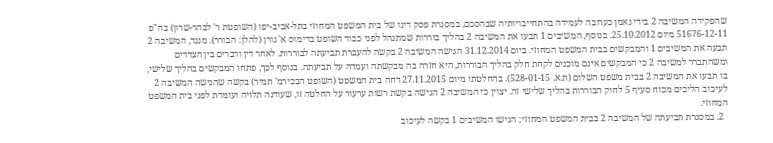שהפקידה המשיבה 2 בידי נאמן כערובה לעמידה בהתחייבויותיה שבהסכם, במסגרת פסק דינו של בית המשפט המחוזי בתל-אביב-יפו (השופטת ר' לבהר-שרון) בה"פ 51676-12-11 מיום 25.10.2012. בנוסף, המשיבים 1 תבעו את המשיבה 2 בהליך בוררות שמתנהל לפני כבוד השופט בדימוס א' גורן (להלן: הבורר). מנגד, המשיבה 2 תבעה את המשיבים 1 והמבקשים בבית המשפט המחוזי. ביום 31.12.2014 הגישה המשיבה 2 בקשה להעברת תביעתה לבוררות. לאחר דין ודברים בין הצדדים ומשהתברר למשיבה 2 כי המבקשים אינם מוכנים לקחת חלק בהליך הבוררות, היא חזרה בה מבקשתה ועמדה על תביעתה. בנוסף לכך, פתחו המבקשים בהליך שלישי, בו תבעו את המשיבה 2 בבית משפט השלום (ת.א. 528-01-15). בהחלטתו מיום 27.11.2015 דחה בית המשפט (השופט הבכירמ' תמיר) בקשה שהגישה המשיבה 2 לעיכוב הליכים מכוח סעיף 5 לחוק הבוררות בהליך שלישי זה. יצוין כי המשיבה 2 הגישה בקשת רשות ערעור על החלטה זו, שעודנה תלויה ועומדת לפני בית המשפט המחוזי.
  2. במסגרת תביעתה של המשיבה 2 בבית המשפט המחוזי; הגישו המשיבים 1 בקשה לעיכוב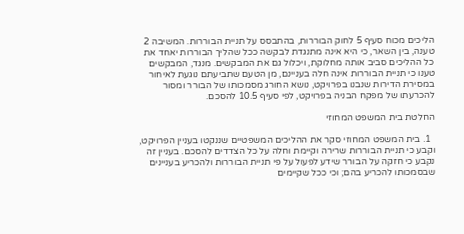הליכים מכוח סעיף 5 לחוק הבוררות, בהתבסס על תניית הבוררות. המשיבה 2 טענה, בין השאר, כי היא אינה מתנגדת לבקשה ככל שהליך הבוררות יאחד את כל ההליכים סביב אותה מחלוקת, ויכלול גם את המבקשים. מנגד, המבקשים טענו כי תניית הבוררות אינה חלה בעניינם, מן הטעם שתביעתם נוגעת לאיחור במסירת הדירות שנבנו בפרויקט, נושא החורג מסמכותו של הבורר ומסור להכרעתו של מפקח הבניה בפרויקט, לפי סעיף 10.5 להסכם.

החלטת בית המשפט המחוזי

  1. בית המשפט המחוזי סקר את ההליכים המשפטיים שננקטו בעניין הפרויקט, וקבע כי תניית הבוררות שרירה וקיימת וחלה על כל הצדדים להסכם. בעניין זה נקבע כי חזקה על הבורר שידע לפעול על פי תניית הבוררות ולהכריע בעניינים שבסמכותו להכריע בהם; וכי ככל שקיימים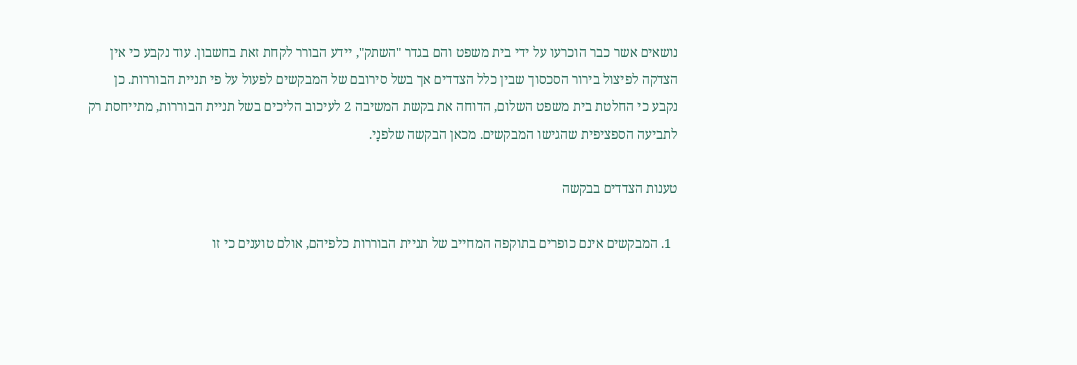נושאים אשר כבר הוכרעו על ידי בית משפט והם בגדר "השתק", יידע הבורר לקחת זאת בחשבון. עוד נקבע כי אין הצדקה לפיצול בירור הסכסוך שבין כלל הצדדים אך בשל סירובם של המבקשים לפעול על פי תניית הבוררות. כן נקבע כי החלטת בית משפט השלום, הדוחה את בקשת המשיבה 2 לעיכוב הליכים בשל תניית הבוררות, מתייחסת רק לתביעה הספציפית שהגישו המבקשים. מכאן הבקשה שלפנַי.

טענות הצדדים בבקשה

  1. המבקשים אינם כופרים בתוקפה המחייב של תניית הבוררות כלפיהם, אולם טוענים כי זו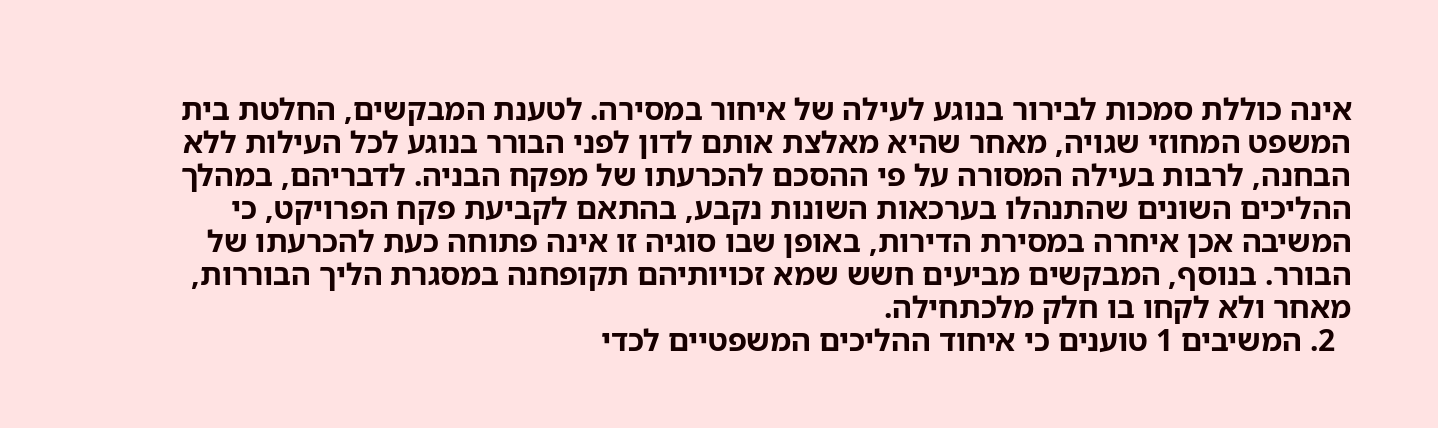אינה כוללת סמכות לבירור בנוגע לעילה של איחור במסירה. לטענת המבקשים, החלטת בית המשפט המחוזי שגויה, מאחר שהיא מאלצת אותם לדון לפני הבורר בנוגע לכל העילות ללא הבחנה, לרבות בעילה המסורה על פי ההסכם להכרעתו של מפקח הבניה. לדבריהם, במהלך ההליכים השונים שהתנהלו בערכאות השונות נקבע, בהתאם לקביעת פקח הפרויקט, כי המשיבה אכן איחרה במסירת הדירות, באופן שבו סוגיה זו אינה פתוחה כעת להכרעתו של הבורר. בנוסף, המבקשים מביעים חשש שמא זכויותיהם תקופחנה במסגרת הליך הבוררות, מאחר ולא לקחו בו חלק מלכתחילה.
  2. המשיבים 1 טוענים כי איחוד ההליכים המשפטיים לכדי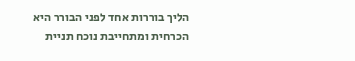הליך בוררות אחד לפני הבורר היא הכרחית ומתחייבת נוכח תניית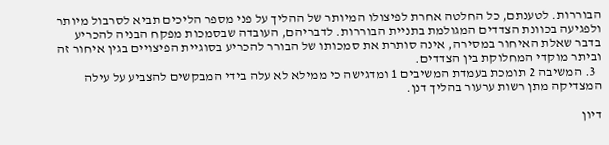הבוררות. לטענתם, כל החלטה אחרת לפיצולו המיותר של ההליך על פני מספר הליכים תביא לסרבול מיותר ולפגיעה בכוונת הצדדים המגולמת בתניית הבוררות. לדבריהם, העובדה שבסמכות מפקח הבניה להכריע בדבר שאלת האיחור במסירה, אינה סותרת את סמכותו של הבורר להכריע בסוגיית הפיצויים בגין איחור זה וביתר מוקדי המחלוקת בין הצדדים.
  3. המשיבה 2 תומכת בעמדת המשיבים 1 ומדגישה כי ממילא לא עלה בידי המבקשים להצביע על עילה המצדיקה מתן רשות ערעור בהליך דנן.

דיון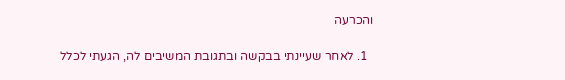והכרעה

  1. לאחר שעיינתי בבקשה ובתגובת המשיבים לה, הגעתי לכלל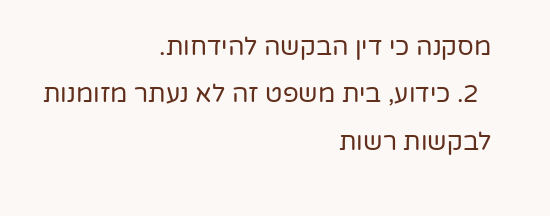מסקנה כי דין הבקשה להידחות.
  2. כידוע, בית משפט זה לא נעתר מזומנות לבקשות רשות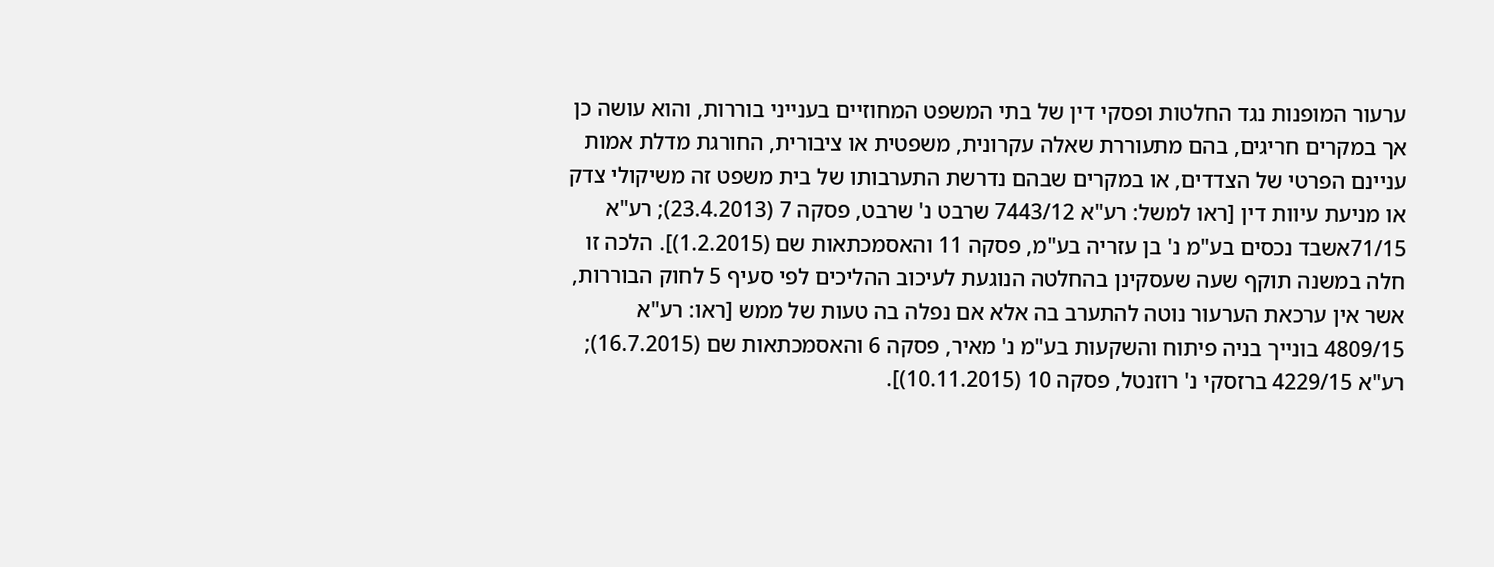ערעור המופנות נגד החלטות ופסקי דין של בתי המשפט המחוזיים בענייני בוררות, והוא עושה כן אך במקרים חריגים, בהם מתעוררת שאלה עקרונית, משפטית או ציבורית, החורגת מדלת אמות עניינם הפרטי של הצדדים, או במקרים שבהם נדרשת התערבותו של בית משפט זה משיקולי צדק או מניעת עיוות דין [ראו למשל: רע"א 7443/12 שרבט נ' שרבט, פסקה 7 (23.4.2013); רע"א 71/15אשבד נכסים בע"מ נ' בן עזריה בע"מ, פסקה 11 והאסמכתאות שם (1.2.2015)]. הלכה זו חלה במשנה תוקף שעה שעסקינן בהחלטה הנוגעת לעיכוב ההליכים לפי סעיף 5 לחוק הבוררות, אשר אין ערכאת הערעור נוטה להתערב בה אלא אם נפלה בה טעות של ממש [ראו: רע"א 4809/15 בונייך בניה פיתוח והשקעות בע"מ נ' מאיר, פסקה 6 והאסמכתאות שם (16.7.2015); רע"א 4229/15 ברזסקי נ' רוזנטל, פסקה 10 (10.11.2015)].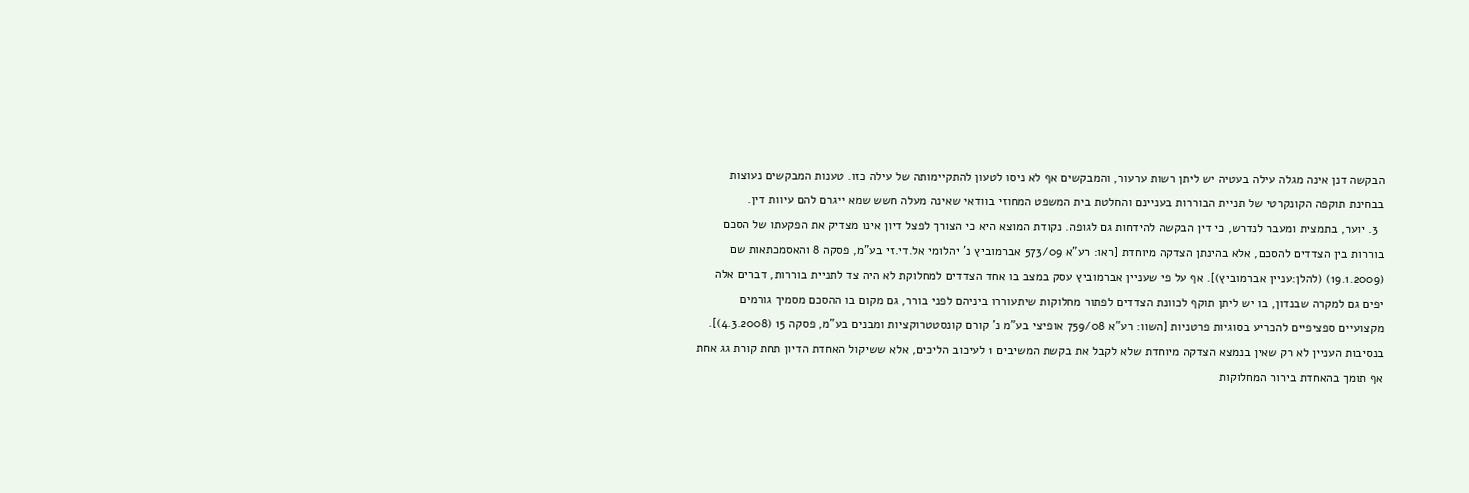הבקשה דנן אינה מגלה עילה בעטיה יש ליתן רשות ערעור, והמבקשים אף לא ניסו לטעון להתקיימותה של עילה כזו. טענות המבקשים נעוצות בבחינת תוקפה הקונקרטי של תניית הבוררות בעניינם והחלטת בית המשפט המחוזי בוודאי שאינה מעלה חשש שמא ייגרם להם עיוות דין.
  3. יוער, בתמצית ומעבר לנדרש, כי דין הבקשה להידחות גם לגופה. נקודת המוצא היא כי הצורך לפצל דיון אינו מצדיק את הפקעתו של הסכם בוררות בין הצדדים להסכם, אלא בהינתן הצדקה מיוחדת [ראו: רע"א 573/09 אברמוביץ נ' יהלומי אל.די.זי בע"מ, פסקה 8 והאסמכתאות שם (19.1.2009) (להלן:עניין אברמוביץ)]. אף על פי שעניין אברמוביץ עסק במצב בו אחד הצדדים למחלוקת לא היה צד לתניית בוררות, דברים אלה יפים גם למקרה שבנדון, בו יש ליתן תוקף לכוונת הצדדים לפתור מחלוקות שיתעוררו ביניהם לפני בורר, גם מקום בו ההסכם מסמיך גורמים מקצועיים ספציפיים להכריע בסוגיות פרטניות [השוו: רע"א 759/08 אופיצי בע"מ נ' קורם קונסטטרוקציות ומבנים בע"מ, פסקה 15 (4.3.2008)]. בנסיבות העניין לא רק שאין בנמצא הצדקה מיוחדת שלא לקבל את בקשת המשיבים 1 לעיכוב הליכים, אלא ששיקול האחדת הדיון תחת קורת גג אחת אף תומך בהאחדת בירור המחלוקות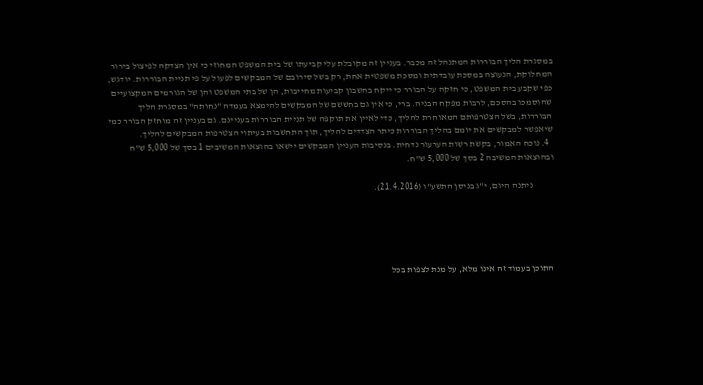במסגרת הליך הבוררות המתנהל זה מכבר. בעניין זה מקובלת עלי קביעתו של בית המשפט המחוזי כי אין הצדקה לפיצול בירור המחלוקת, הנעוצה במסכת עובדתית ומסכת משפטית אחת, רק בשל סירובם של המבקשים לפעול על פי תניית הבוררות. יודגש, כפי שקבע בית המשפט, כי חזקה על הבורר כי ייקח בחשבון קביעות מחייבות, הן של בתי המשפט והן של הגורמים המקצועיים שהוסמכו בהסכם, לרבות מפקח הבניה. ברי, כי אין גם בחששם של המבקשים להימצא בעמדה "נחותה" במסגרת הליך הבוררות, בשל הצטרפותם המאוחרת להליך, כדי לאיין את תוקפה של תניית הבוררות בעניינם. גם בעניין זה מוחזק הבורר כמי שיאפשר למבקשים את יומם בהליך הבוררות כיתר הצדדים להליך, תוך התחשבות בעיתוי הצטרפות המבקשים להליך.
  4. נוכח האמור, בקשת רשות הערעור נדחית. בנסיבות העניין המבקשים יישאו בהוצאות המשיבים 1 בסך של 5,000 ש"ח ובהוצאות המשיבה 2 בסך של 5,000 ש"ח.

           ניתנה היום, י"ג בניסן התשע"ו (21.4.2016).





התוכן בעמוד זה אינו מלא, על מנת לצפות בכל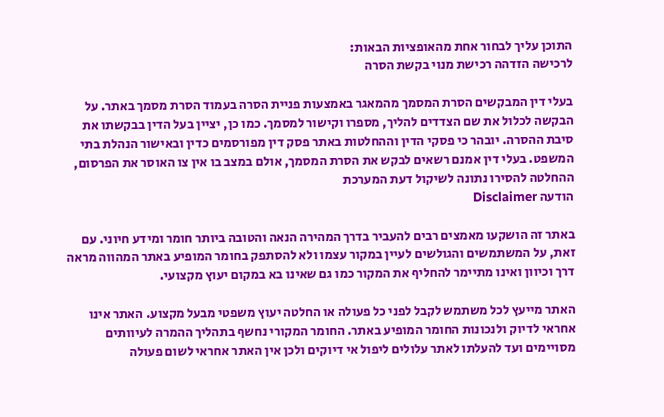התוכן עליך לבחור אחת מהאופציות הבאות:
לרכישה הזדהה רכישת מנוי בקשת הסרה

בעלי דין המבקשים הסרת המסמך מהמאגר באמצעות פניית הסרה בעמוד הסרת מסמך באתר. על הבקשה לכלול את שם הצדדים להליך, מספרו וקישור למסמך. כמו כן, יציין בעל הדין בבקשתו את סיבת ההסרה. יובהר כי פסקי הדין וההחלטות באתר פסק דין מפורסמים כדין ובאישור הנהלת בתי המשפט. בעלי דין אמנם רשאים לבקש את הסרת המסמך, אולם במצב בו אין צו האוסר את הפרסום, ההחלטה להסירו נתונה לשיקול דעת המערכת
הודעה Disclaimer

באתר זה הושקעו מאמצים רבים להעביר בדרך המהירה הנאה והטובה ביותר חומר ומידע חיוני. עם זאת, על המשתמשים והגולשים לעיין במקור עצמו ולא להסתפק בחומר המופיע באתר המהווה מראה דרך וכיוון ואינו מתיימר להחליף את המקור כמו גם שאינו בא במקום יעוץ מקצועי.

האתר מייעץ לכל משתמש לקבל לפני כל פעולה או החלטה יעוץ משפטי מבעל מקצוע. האתר אינו אחראי לדיוק ולנכונות החומר המופיע באתר. החומר המקורי נחשף בתהליך ההמרה לעיוותים מסויימים ועד להעלתו לאתר עלולים ליפול אי דיוקים ולכן אין האתר אחראי לשום פעולה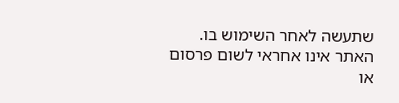שתעשה לאחר השימוש בו. האתר אינו אחראי לשום פרסום או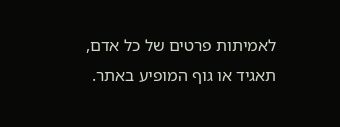לאמיתות פרטים של כל אדם, תאגיד או גוף המופיע באתר.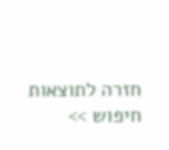חזרה לתוצאות חיפוש >>